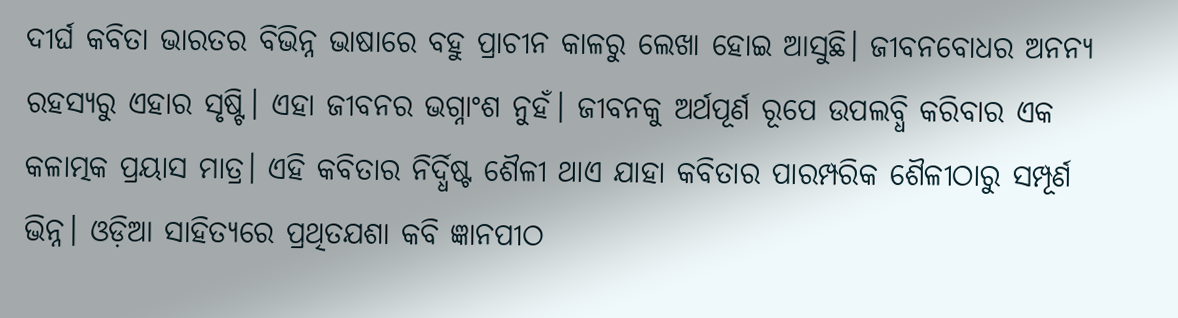ଦୀର୍ଘ କବିତା ଭାରତର ବିଭିନ୍ନ ଭାଷାରେ ବହୁ ପ୍ରାଚୀନ କାଳରୁ ଲେଖା ହୋଇ ଆସୁଛି। ଜୀବନବୋଧର ଅନନ୍ୟ ରହସ୍ୟରୁ ଏହାର ସୃଷ୍ଟି। ଏହା ଜୀବନର ଭଗ୍ନାଂଶ ନୁହଁ। ଜୀବନକୁ ଅର୍ଥପୂର୍ଣ ରୂପେ ଉପଲବ୍ଧି କରିବାର ଏକ କଳାତ୍ମକ ପ୍ରୟାସ ମାତ୍ର। ଏହି କବିତାର ନିର୍ଦ୍ଧିଷ୍ଟ ଶୈଳୀ ଥାଏ ଯାହା କବିତାର ପାରମ୍ପରିକ ଶୈଳୀଠାରୁ ସମ୍ପୂର୍ଣ ଭିନ୍ନ। ଓଡ଼ିଆ ସାହିତ୍ୟରେ ପ୍ରଥିତଯଶା କବି ଜ୍ଞାନପୀଠ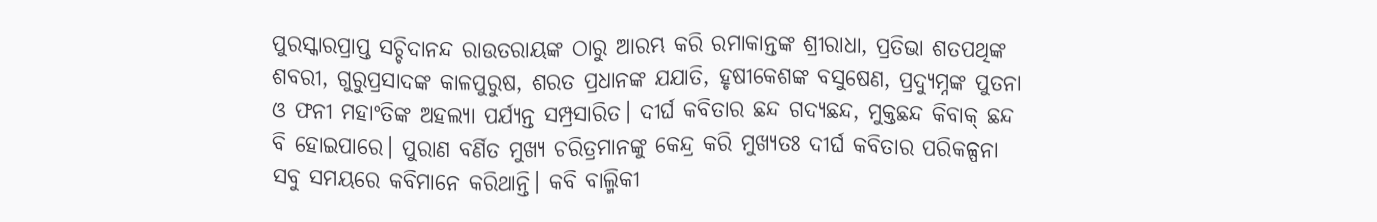ପୁରସ୍କାରପ୍ରାପ୍ତ ସଚ୍ଚିଦାନନ୍ଦ ରାଉତରାୟଙ୍କ ଠାରୁ ଆରମ୍ଭ କରି ରମାକାନ୍ତଙ୍କ ଶ୍ରୀରାଧା, ପ୍ରତିଭା ଶତପଥିଙ୍କ ଶବରୀ, ଗୁରୁପ୍ରସାଦଙ୍କ କାଳପୁରୁଷ, ଶରତ ପ୍ରଧାନଙ୍କ ଯଯାତି, ହୃଷୀକେଶଙ୍କ ବସୁଷେଣ, ପ୍ରଦ୍ୟୁମ୍ନଙ୍କ ପୁତନା ଓ ଫନୀ ମହାଂତିଙ୍କ ଅହଲ୍ୟା ପର୍ଯ୍ୟନ୍ତ ସମ୍ପ୍ରସାରିତ। ଦୀର୍ଘ କବିତାର ଛନ୍ଦ ଗଦ୍ୟଛନ୍ଦ, ମୁକ୍ତଛନ୍ଦ କିବାକ୍ ଛନ୍ଦ ବି ହୋଇପାରେ। ପୁରାଣ ବର୍ଣିତ ମୁଖ୍ୟ ଚରିତ୍ରମାନଙ୍କୁ କେନ୍ଦ୍ର କରି ମୁଖ୍ୟତଃ ଦୀର୍ଘ କବିତାର ପରିକଳ୍ପନା ସବୁ ସମୟରେ କବିମାନେ କରିଥାନ୍ତି। କବି ବାଲ୍ମିକୀ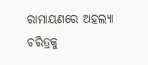ରାମାୟଣରେ ଅହଲ୍ୟା ଚରିତ୍ରକୁ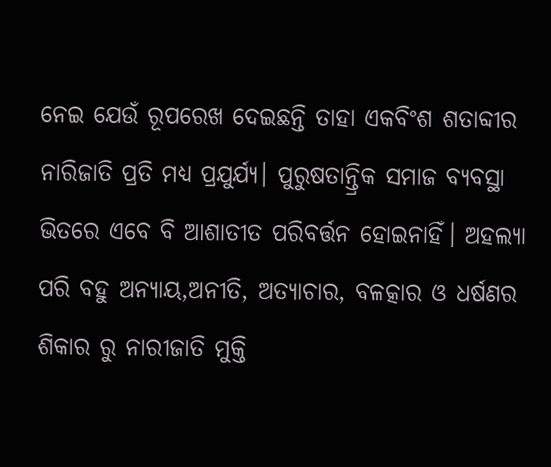ନେଇ ଯେଉଁ ରୂପରେଖ ଦେଇଛନ୍ତି ତାହା ଏକବିଂଶ ଶତାବ୍ଦୀର ନାରିଜାତି ପ୍ରତି ମଧ୍ୟ ପ୍ରଯୁର୍ଯ୍ୟ। ପୁରୁଷତାନ୍ତ୍ରିକ ସମାଜ ବ୍ୟବସ୍ଥା ଭିତରେ ଏବେ ବି ଆଶାତୀତ ପରିବର୍ତ୍ତନ ହୋଇନାହିଁ। ଅହଲ୍ୟା ପରି ବହୁ ଅନ୍ୟାୟ,ଅନୀତି, ଅତ୍ୟାଚାର, ବଳତ୍କାର ଓ ଧର୍ଷଣର ଶିକାର ରୁ ନାରୀଜାତି ମୁକ୍ତି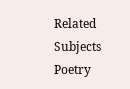Related Subjects
Poetry